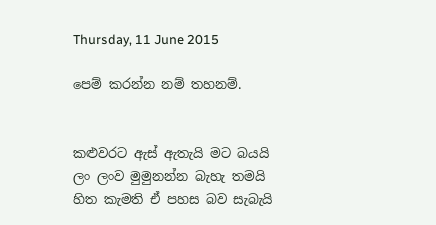Thursday, 11 June 2015

පෙම් කරන්න නම් තහනම්.


කළුවරට ඇස් ඇතැයි මට බයයි
ලං ලංව මුමුනන්න බැහැ තමයි
හිත කැමති ඒ පහස බව සැබැයි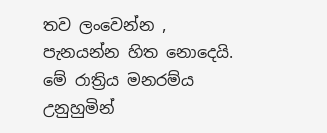තව ලංවෙන්න , පැනයන්න හිත නොදෙයි.
මේ රාත්‍රිය මනරම්ය උනුහුමින්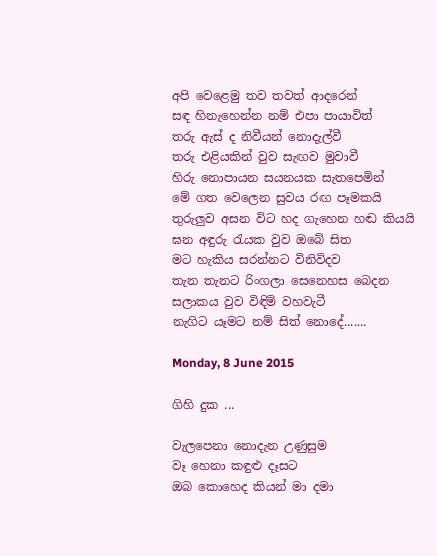අපි වෙළෙමු තව තවත් ආදරෙන්
සඳ හිනැහෙන්න නම් එපා පායාවිත්
තරු ඇස් ද නිවීයන් නොදැල්වී
තරු එළියකින් වුව සැඟව මුවාවී
හිරු නොපායන සයනයක සැතපෙමින්
මේ ගත වෙලෙන සුවය රඟ පෑමකයි
තුරුලුව අසන විට හද ගැහෙන හඬ කියයි
ඝන අඳුරු රැයක වුව ඔබේ සිත
මට හැකිය සරන්නට විනිවිදව
තැන තැනට රිංගලා සෙනෙහස බෙදන
සලාකය වුව විඳිමි වහවැටී
නැගිට යෑමට නම් සිත් නොදේ.......

Monday, 8 June 2015

ගිහි දුක ...

වැලපෙනා නොදැන උණුසුම
වෑ හෙනා කඳුළු දෑසට
ඔබ කොහෙද කියන් මා දමා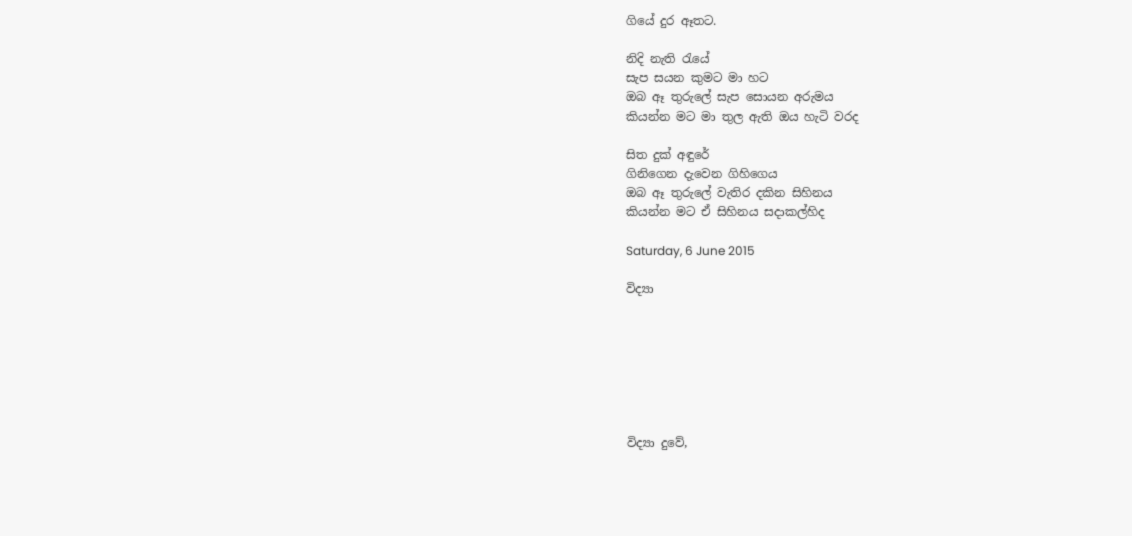ගියේ දුර ඈතට.

නිදි නැති රැයේ
සැප සයන කුමට මා හට
ඔබ ඈ තුරුලේ සැප සොයන අරුමය
කියන්න මට මා තුල ඇති ඔය හැටි වරද

සිත දුක් අඳුරේ
ගිනිගෙන දැවෙන ගිහිගෙය
ඔබ ඈ තුරුලේ වැතිර දකින සිහිනය
කියන්න මට ඒ සිහිනය සදාකල්හිද

Saturday, 6 June 2015

විද්‍යා







විද්‍යා දුවේ,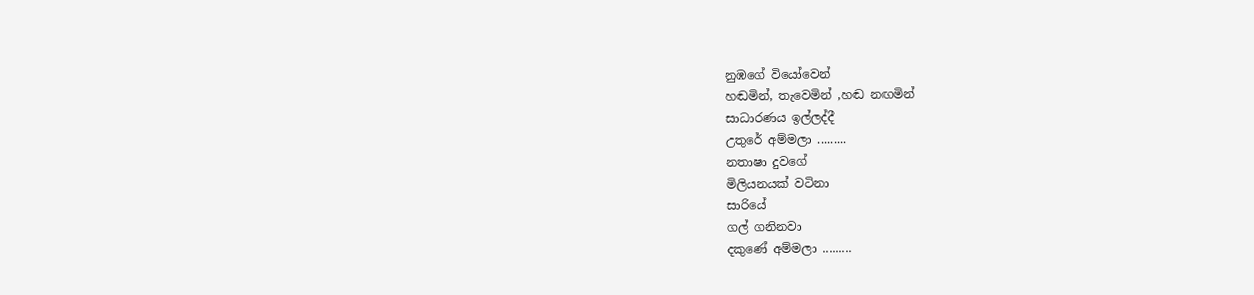නුඹගේ වියෝවෙන්
හඬමින්, තැවෙමින් ,හඬ නඟමින්
සාධාරණය ඉල්ලද්දී
උතුරේ අම්මලා .........
නතාෂා දුවගේ
මිලියනයක් වටිනා
සාරියේ
ගල් ගනිනවා
දකුණේ අම්මලා .........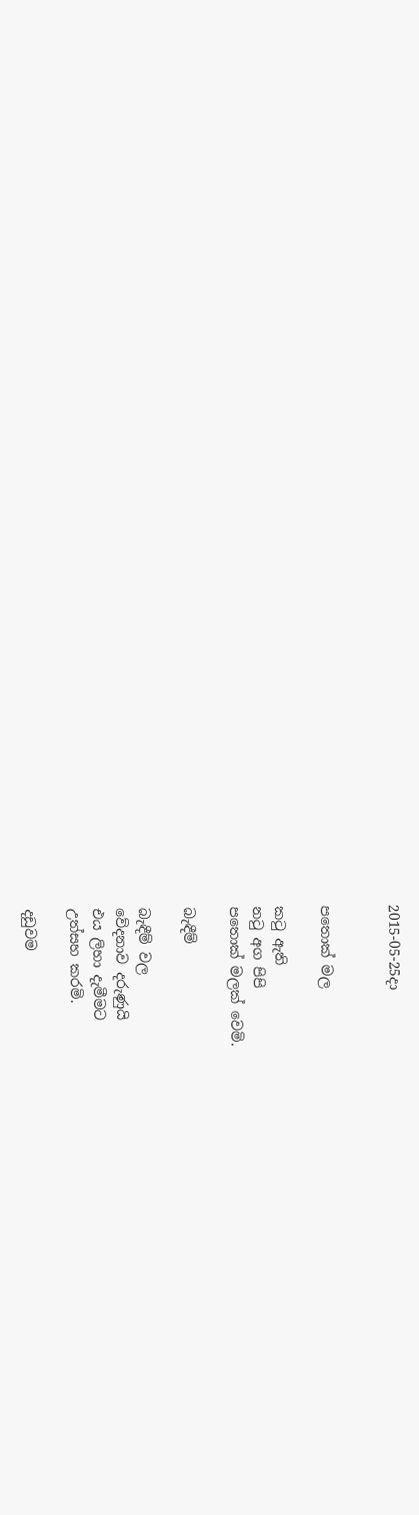2015-05-25දා


පතොක් මල

කටු ඇති
නටු අග පිපි
පතොක් මලක් වෙමි.

බැඳීම්

බැඳීම් වල
වේදනාව දරුණුයි
එය ලිහා දැමීමට
උත්සහ කරමි.

දඩුවම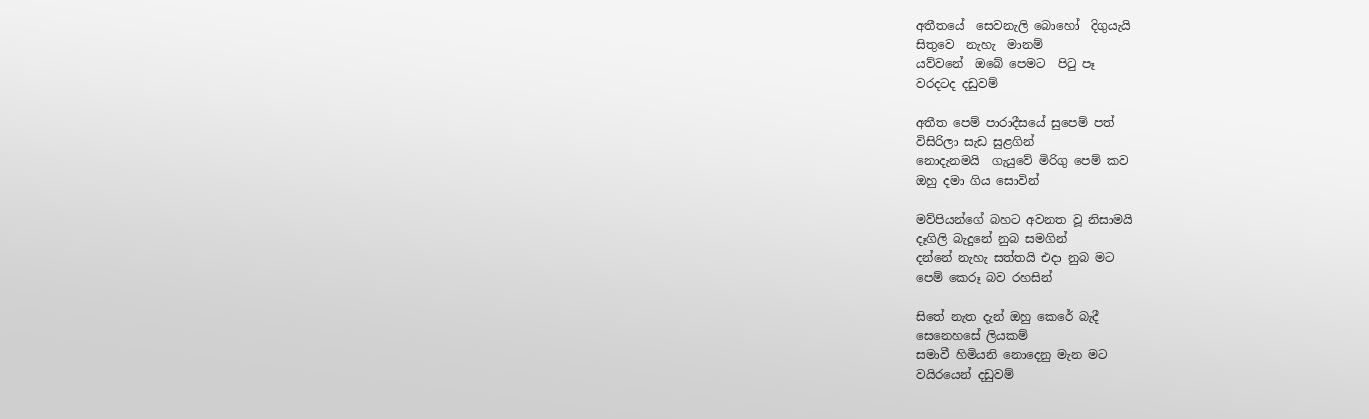අතීතයේ  සෙවනැලි බොහෝ  දිගුයැයි
සිතුවෙ  නැහැ  මානම්
යව්වනේ  ඔබේ පෙමට  පිටු පෑ
වරදටද දඩුවම්

අතීත පෙම් පාරාදීසයේ සුපෙම් පත්
විසිරිලා සැඩ සුළගින්
නොදැනමයි  ගැයුවේ මිරිගු පෙම් කව
ඔහු දමා ගිය සොවින්

මව්පියන්ගේ බහට අවනත වූ නිසාමයි
දෑගිලි බැදුනේ නුබ සමගින්
දන්නේ නැහැ සත්තයි එදා නුබ මට
පෙම් කෙරූ බව රහසින්

සිතේ නැත දැන් ඔහු කෙරේ බැදී
සෙනෙහසේ ලියකම්
සමාවී හිමියනි නොදෙනු මැන මට
වයිරයෙන් දඩුවම්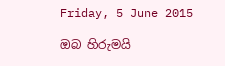Friday, 5 June 2015

ඔබ හිරුමයි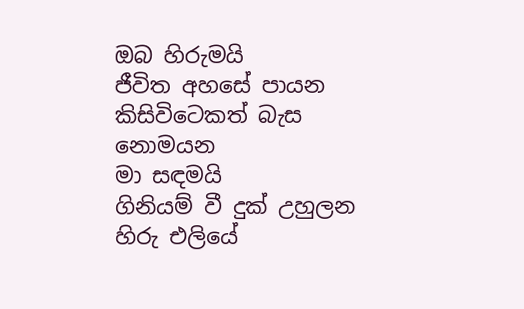ඔබ හිරුමයි
ජීවිත අහසේ පායන
කිසිවිටෙකත් බැස නොමයන
මා සඳමයි
ගිනියම් වී දුක් උහුලන
හිරු එලියේ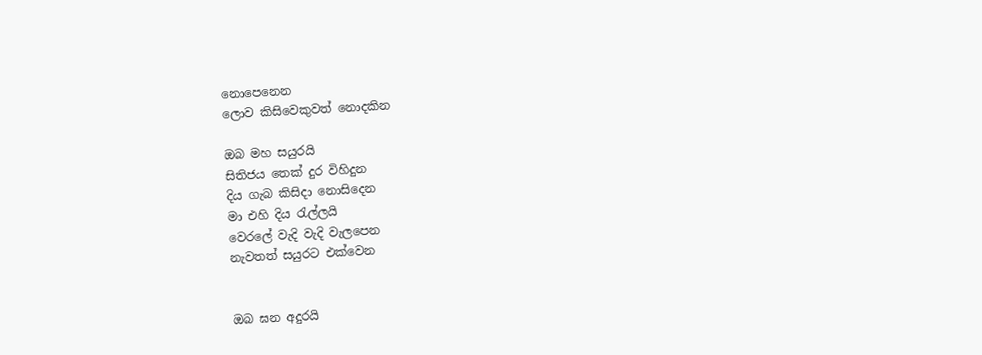නොපෙනෙන
ලොව කිසිවෙකුවත් නොදකින

ඔබ මහ සයුරයි
සිතිජය තෙක් දුර විහිදුන
දිය ගැබ කිසිදා නොසිදෙන
මා එහි දිය රැල්ලයි
වෙරලේ වැදි වැදි වැලපෙන
නැවතත් සයුරට එක්වෙන


ඔබ ඝන අදුරයි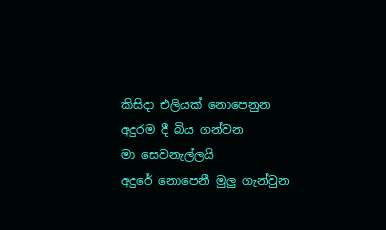කිසිදා එලියක් නොපෙනුන
අදුරම දී බිය ගන්වන
මා සෙවනැල්ලයි
අදුරේ නොපෙනී මුලු ගැන්වුන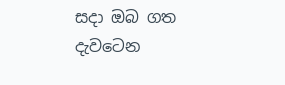සදා ඔබ ගත දැවටෙන